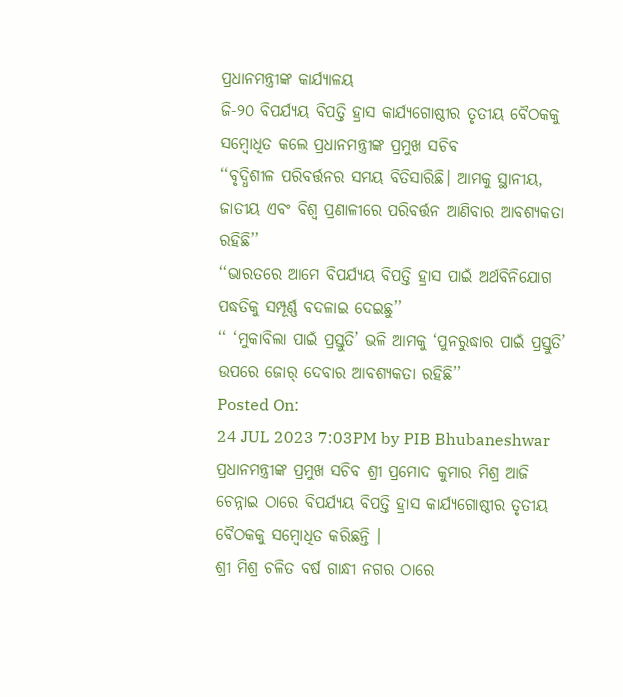ପ୍ରଧାନମନ୍ତ୍ରୀଙ୍କ କାର୍ଯ୍ୟାଳୟ
ଜି-୨୦ ବିପର୍ଯ୍ୟୟ ବିପତ୍ତି ହ୍ରାସ କାର୍ଯ୍ୟଗୋଷ୍ଠୀର ତୃତୀୟ ବୈଠକକୁ ସମ୍ବୋଧିତ କଲେ ପ୍ରଧାନମନ୍ତ୍ରୀଙ୍କ ପ୍ରମୁଖ ସଚିବ
‘‘ବୃଦ୍ଧିଶୀଳ ପରିବର୍ତ୍ତନର ସମୟ ବିତିସାରିଛି। ଆମକୁ ସ୍ଥାନୀୟ, ଜାତୀୟ ଏବଂ ବିଶ୍ୱ ପ୍ରଣାଳୀରେ ପରିବର୍ତ୍ତନ ଆଣିବାର ଆବଶ୍ୟକତା ରହିଛି’’
‘‘ଭାରତରେ ଆମେ ବିପର୍ଯ୍ୟୟ ବିପତ୍ତି ହ୍ରାସ ପାଇଁ ଅର୍ଥବିନିଯୋଗ ପଦ୍ଧତିକୁ ସମ୍ପୂର୍ଣ୍ଣ ବଦଳାଇ ଦେଇଛୁ’’
‘‘ ‘ମୁକାବିଲା ପାଇଁ ପ୍ରସ୍ତୁତି’ ଭଳି ଆମକୁ ‘ପୁନରୁଦ୍ଧାର ପାଇଁ ପ୍ରସ୍ତୁତି’ ଉପରେ ଜୋର୍ ଦେବାର ଆବଶ୍ୟକତା ରହିଛି’’
Posted On:
24 JUL 2023 7:03PM by PIB Bhubaneshwar
ପ୍ରଧାନମନ୍ତ୍ରୀଙ୍କ ପ୍ରମୁଖ ସଚିବ ଶ୍ରୀ ପ୍ରମୋଦ କୁମାର ମିଶ୍ର ଆଜି ଚେନ୍ନାଇ ଠାରେ ବିପର୍ଯ୍ୟୟ ବିପତ୍ତି ହ୍ରାସ କାର୍ଯ୍ୟଗୋଷ୍ଠୀର ତୃତୀୟ ବୈଠକକୁ ସମ୍ବୋଧିତ କରିଛନ୍ତି ।
ଶ୍ରୀ ମିଶ୍ର ଚଳିତ ବର୍ଷ ଗାନ୍ଧୀ ନଗର ଠାରେ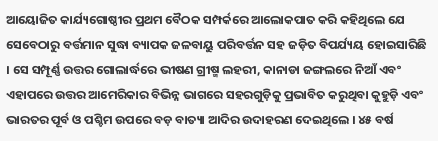ଆୟୋଜିତ କାର୍ଯ୍ୟଗୋଷ୍ଠୀର ପ୍ରଥମ ବୈଠକ ସମ୍ପର୍କରେ ଆଲୋକପାତ କରି କହିଥିଲେ ଯେ ସେବେଠାରୁ ବର୍ତ୍ତମାନ ସୁଦ୍ଧା ବ୍ୟାପକ ଜଳବାୟୁ ପରିବର୍ତ୍ତନ ସହ ଜଡ଼ିତ ବିପର୍ଯ୍ୟୟ ହୋଇସାରିଛି । ସେ ସମ୍ପୂର୍ଣ୍ଣ ଉତ୍ତର ଗୋଲାର୍ଦ୍ଧରେ ଭୀଷଣ ଗ୍ରୀଷ୍ମ ଲହରୀ, କାନାଡା ଜଙ୍ଗଲରେ ନିଆଁ ଏବଂ ଏହାପରେ ଉତ୍ତର ଆମେରିକାର ବିଭିନ୍ନ ଭାଗରେ ସହରଗୁଡ଼ିକୁ ପ୍ରଭାବିତ କରୁଥିବା କୁହୁଡ଼ି ଏବଂ ଭାରତର ପୂର୍ବ ଓ ପଶ୍ଚିମ ଉପରେ ବଡ଼ ବାତ୍ୟା ଆଦିର ଉଦାହରଣ ଦେଇଥିଲେ । ୪୫ ବର୍ଷ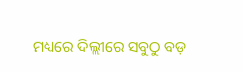ମଧ୍ୟରେ ଦିଲ୍ଲୀରେ ସବୁଠୁ ବଡ଼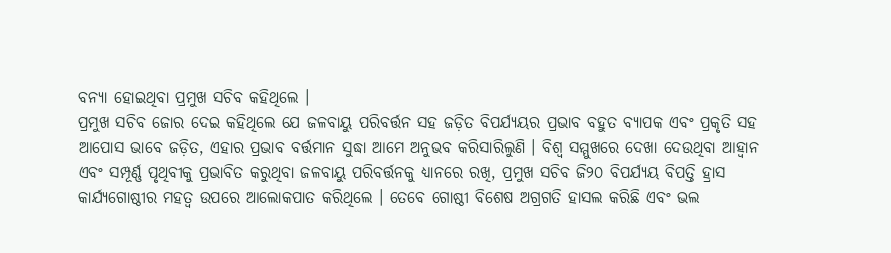ବନ୍ୟା ହୋଇଥିବା ପ୍ରମୁଖ ସଚିବ କହିଥିଲେ ।
ପ୍ରମୁଖ ସଚିବ ଜୋର ଦେଇ କହିଥିଲେ ଯେ ଜଳବାୟୁ ପରିବର୍ତ୍ତନ ସହ ଜଡ଼ିତ ବିପର୍ଯ୍ୟୟର ପ୍ରଭାବ ବହୁତ ବ୍ୟାପକ ଏବଂ ପ୍ରକୃତି ସହ ଆପୋସ ଭାବେ ଜଡ଼ିତ, ଏହାର ପ୍ରଭାବ ବର୍ତ୍ତମାନ ସୁଦ୍ଧା ଆମେ ଅନୁଭବ କରିସାରିଲୁଣି । ବିଶ୍ୱ ସମ୍ମୁଖରେ ଦେଖା ଦେଉଥିବା ଆହ୍ୱାନ ଏବଂ ସମ୍ପୂର୍ଣ୍ଣ ପୃଥିବୀକୁ ପ୍ରଭାବିତ କରୁଥିବା ଜଳବାୟୁ ପରିବର୍ତ୍ତନକୁ ଧ୍ୟାନରେ ରଖି, ପ୍ରମୁଖ ସଚିବ ଜି୨୦ ବିପର୍ଯ୍ୟୟ ବିପତ୍ତି ହ୍ରାସ କାର୍ଯ୍ୟଗୋଷ୍ଠୀର ମହତ୍ୱ ଉପରେ ଆଲୋକପାତ କରିଥିଲେ । ତେବେ ଗୋଷ୍ଠୀ ବିଶେଷ ଅଗ୍ରଗତି ହାସଲ କରିଛି ଏବଂ ଭଲ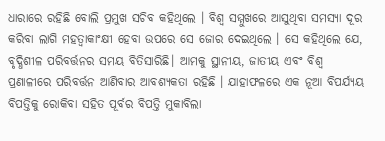ଧାରାରେ ରହିଛି ବୋଲି ପ୍ରମୁଖ ସଚିବ କହିଥିଲେ । ବିଶ୍ୱ ସମ୍ମୁଖରେ ଆସୁଥିବା ସମସ୍ୟା ଦୂର କରିବା ଲାଗି ମହତ୍ୱାକାଂକ୍ଷୀ ହେବା ଉପରେ ସେ ଜୋର ଦେଇଥିଲେ । ସେ କହିଥିଲେ ଯେ, ବୃଦ୍ଧିଶୀଳ ପରିବର୍ତ୍ତନର ସମୟ ବିତିସାରିଛି। ଆମକୁ ସ୍ଥାନୀୟ, ଜାତୀୟ ଏବଂ ବିଶ୍ୱ ପ୍ରଣାଳୀରେ ପରିବର୍ତ୍ତନ ଆଣିବାର ଆବଶ୍ୟକତା ରହିଛି । ଯାହାଫଳରେ ଏକ ନୂଆ ବିପର୍ଯ୍ୟୟ ବିପତ୍ତିକୁ ରୋକିବା ସହିତ ପୂର୍ବର ବିପତ୍ତି ମୁକାବିଲା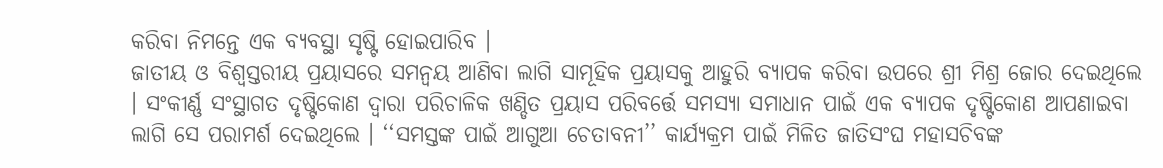କରିବା ନିମନ୍ତେ ଏକ ବ୍ୟବସ୍ଥା ସୃଷ୍ଟି ହୋଇପାରିବ ।
ଜାତୀୟ ଓ ବିଶ୍ୱସ୍ତରୀୟ ପ୍ରୟାସରେ ସମନ୍ୱୟ ଆଣିବା ଲାଗି ସାମୂହିକ ପ୍ରୟାସକୁ ଆହୁରି ବ୍ୟାପକ କରିବା ଉପରେ ଶ୍ରୀ ମିଶ୍ର ଜୋର ଦେଇଥିଲେ । ସଂକୀର୍ଣ୍ଣ ସଂସ୍ଥାଗତ ଦୃଷ୍ଟିକୋଣ ଦ୍ୱାରା ପରିଚାଳିକ ଖଣ୍ଡିତ ପ୍ରୟାସ ପରିବର୍ତ୍ତେ ସମସ୍ୟା ସମାଧାନ ପାଇଁ ଏକ ବ୍ୟାପକ ଦୃଷ୍ଟିକୋଣ ଆପଣାଇବା ଲାଗି ସେ ପରାମର୍ଶ ଦେଇଥିଲେ । ‘‘ସମସ୍ତଙ୍କ ପାଇଁ ଆଗୁଆ ଚେତାବନୀ’’ କାର୍ଯ୍ୟକ୍ରମ ପାଇଁ ମିଳିତ ଜାତିସଂଘ ମହାସଚିବଙ୍କ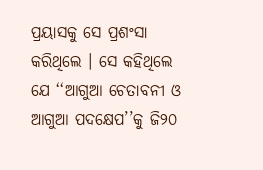ପ୍ରୟାସକୁ ସେ ପ୍ରଶଂସା କରିଥିଲେ । ସେ କହିଥିଲେ ଯେ ‘‘ଆଗୁଆ ଚେତାବନୀ ଓ ଆଗୁଆ ପଦକ୍ଷେପ’’କୁ ଜି୨୦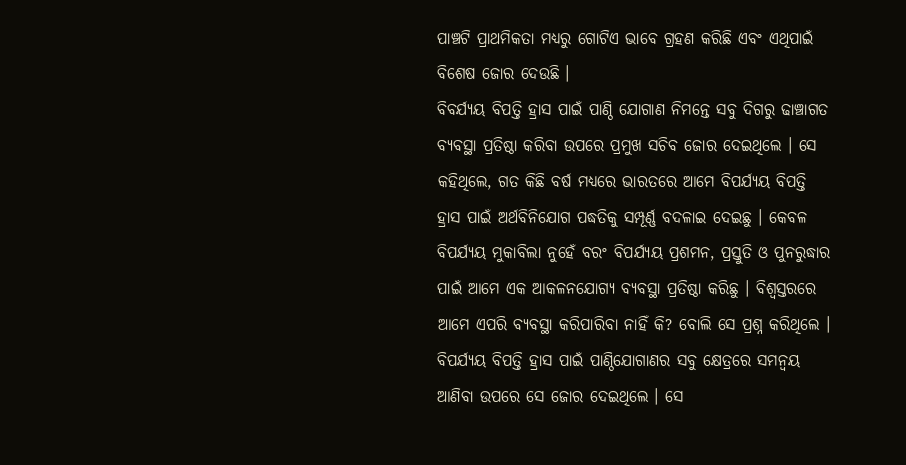ପାଞ୍ଚଟି ପ୍ରାଥମିକତା ମଧ୍ୟରୁ ଗୋଟିଏ ଭାବେ ଗ୍ରହଣ କରିଛି ଏବଂ ଏଥିପାଇଁ ବିଶେଷ ଜୋର ଦେଉଛି ।
ବିବର୍ଯ୍ୟୟ ବିପତ୍ତି ହ୍ରାସ ପାଇଁ ପାଣ୍ଠି ଯୋଗାଣ ନିମନ୍ତେ ସବୁ ଦିଗରୁ ଢାଞ୍ଚାଗତ ବ୍ୟବସ୍ଥା ପ୍ରତିଷ୍ଠା କରିବା ଉପରେ ପ୍ରମୁଖ ସଚିବ ଜୋର ଦେଇଥିଲେ । ସେ କହିଥିଲେ, ଗତ କିଛି ବର୍ଷ ମଧ୍ୟରେ ଭାରତରେ ଆମେ ବିପର୍ଯ୍ୟୟ ବିପତ୍ତି ହ୍ରାସ ପାଇଁ ଅର୍ଥବିନିଯୋଗ ପଦ୍ଧତିକୁ ସମ୍ପୂର୍ଣ୍ଣ ବଦଳାଇ ଦେଇଛୁ । କେବଳ ବିପର୍ଯ୍ୟୟ ମୁକାବିଲା ନୁହେଁ ବରଂ ବିପର୍ଯ୍ୟୟ ପ୍ରଶମନ, ପ୍ରସ୍ତୁତି ଓ ପୁନରୁଦ୍ଧାର ପାଇଁ ଆମେ ଏକ ଆକଳନଯୋଗ୍ୟ ବ୍ୟବସ୍ଥା ପ୍ରତିଷ୍ଠା କରିଛୁ । ବିଶ୍ୱସ୍ତରରେ ଆମେ ଏପରି ବ୍ୟବସ୍ଥା କରିପାରିବା ନାହିଁ କି? ବୋଲି ସେ ପ୍ରଶ୍ନ କରିଥିଲେ । ବିପର୍ଯ୍ୟୟ ବିପତ୍ତି ହ୍ରାସ ପାଇଁ ପାଣ୍ଠିଯୋଗାଣର ସବୁ କ୍ଷେତ୍ରରେ ସମନ୍ୱୟ ଆଣିବା ଉପରେ ସେ ଜୋର ଦେଇଥିଲେ । ସେ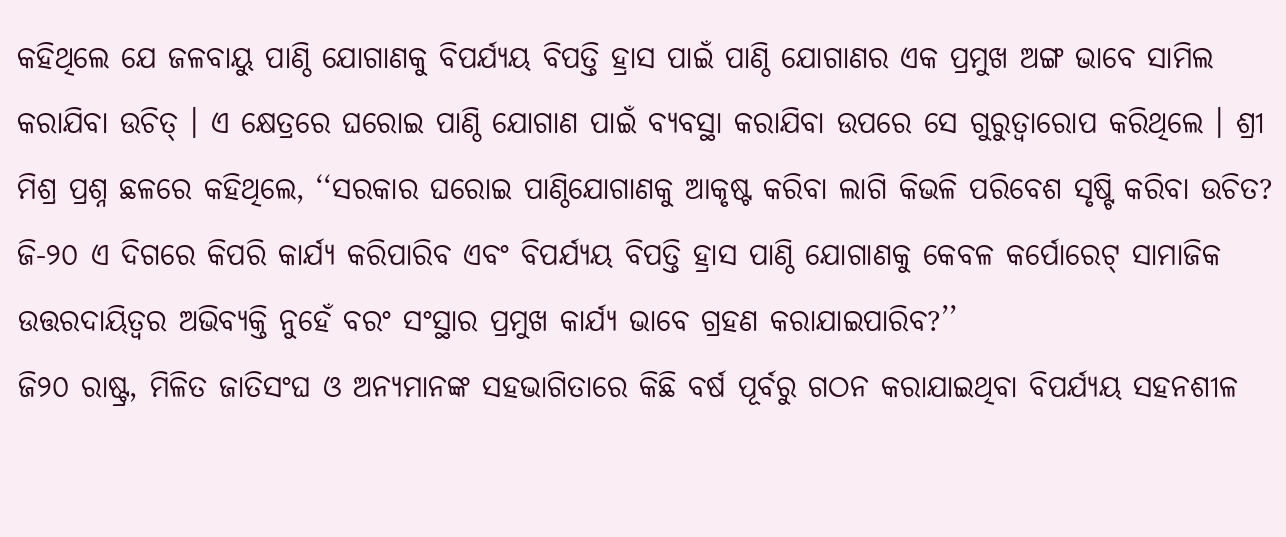କହିଥିଲେ ଯେ ଜଳବାୟୁ ପାଣ୍ଠି ଯୋଗାଣକୁ ବିପର୍ଯ୍ୟୟ ବିପତ୍ତି ହ୍ରାସ ପାଇଁ ପାଣ୍ଠି ଯୋଗାଣର ଏକ ପ୍ରମୁଖ ଅଙ୍ଗ ଭାବେ ସାମିଲ କରାଯିବା ଉଚିତ୍ । ଏ କ୍ଷେତ୍ରରେ ଘରୋଇ ପାଣ୍ଠି ଯୋଗାଣ ପାଇଁ ବ୍ୟବସ୍ଥା କରାଯିବା ଉପରେ ସେ ଗୁରୁତ୍ୱାରୋପ କରିଥିଲେ । ଶ୍ରୀ ମିଶ୍ର ପ୍ରଶ୍ନ ଛଳରେ କହିଥିଲେ, ‘‘ସରକାର ଘରୋଇ ପାଣ୍ଠିଯୋଗାଣକୁ ଆକୃଷ୍ଟ କରିବା ଲାଗି କିଭଳି ପରିବେଶ ସୃଷ୍ଟି କରିବା ଉଚିତ? ଜି-୨୦ ଏ ଦିଗରେ କିପରି କାର୍ଯ୍ୟ କରିପାରିବ ଏବଂ ବିପର୍ଯ୍ୟୟ ବିପତ୍ତି ହ୍ରାସ ପାଣ୍ଠି ଯୋଗାଣକୁ କେବଳ କର୍ପୋରେଟ୍ ସାମାଜିକ ଉତ୍ତରଦାୟିତ୍ୱର ଅଭିବ୍ୟକ୍ତି ନୁହେଁ ବରଂ ସଂସ୍ଥାର ପ୍ରମୁଖ କାର୍ଯ୍ୟ ଭାବେ ଗ୍ରହଣ କରାଯାଇପାରିବ?’’
ଜି୨୦ ରାଷ୍ଟ୍ର, ମିଳିତ ଜାତିସଂଘ ଓ ଅନ୍ୟମାନଙ୍କ ସହଭାଗିତାରେ କିଛି ବର୍ଷ ପୂର୍ବରୁ ଗଠନ କରାଯାଇଥିବା ବିପର୍ଯ୍ୟୟ ସହନଶୀଳ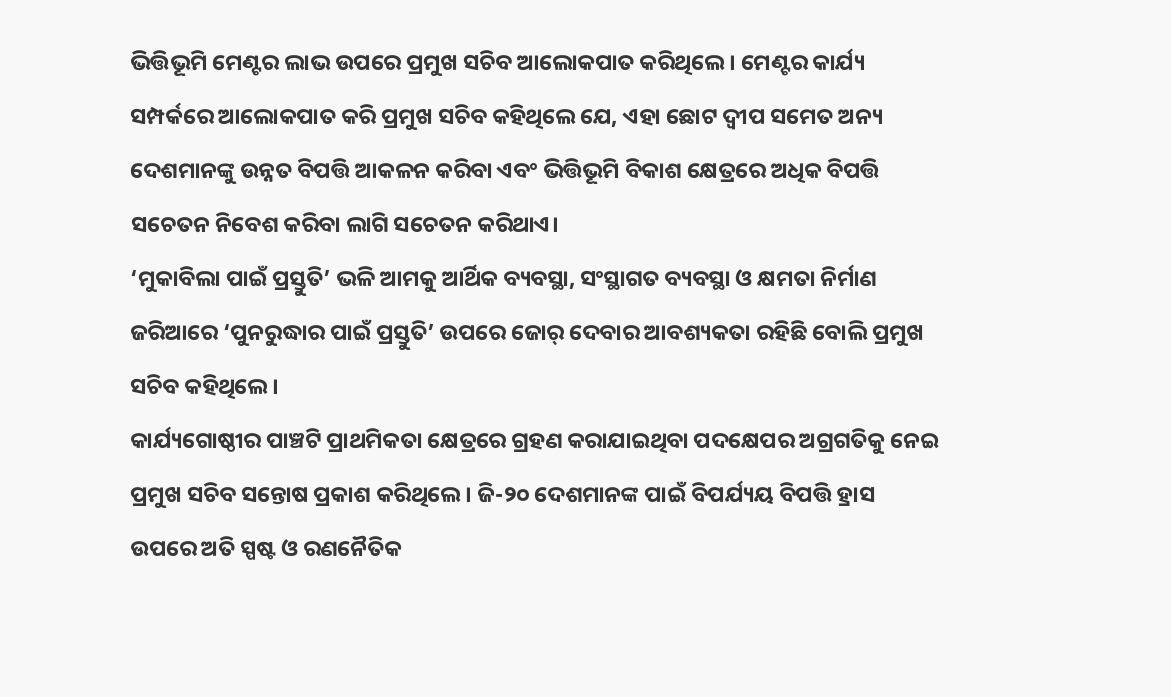ଭିତ୍ତିଭୂମି ମେଣ୍ଟର ଲାଭ ଉପରେ ପ୍ରମୁଖ ସଚିବ ଆଲୋକପାତ କରିଥିଲେ । ମେଣ୍ଟର କାର୍ଯ୍ୟ ସମ୍ପର୍କରେ ଆଲୋକପାତ କରି ପ୍ରମୁଖ ସଚିବ କହିଥିଲେ ଯେ, ଏହା ଛୋଟ ଦ୍ୱୀପ ସମେତ ଅନ୍ୟ ଦେଶମାନଙ୍କୁ ଉନ୍ନତ ବିପତ୍ତି ଆକଳନ କରିବା ଏବଂ ଭିତ୍ତିଭୂମି ବିକାଶ କ୍ଷେତ୍ରରେ ଅଧିକ ବିପତ୍ତି ସଚେତନ ନିବେଶ କରିବା ଲାଗି ସଚେତନ କରିଥାଏ।
‘ମୁକାବିଲା ପାଇଁ ପ୍ରସ୍ତୁତି’ ଭଳି ଆମକୁ ଆର୍ଥିକ ବ୍ୟବସ୍ଥା, ସଂସ୍ଥାଗତ ବ୍ୟବସ୍ଥା ଓ କ୍ଷମତା ନିର୍ମାଣ ଜରିଆରେ ‘ପୁନରୁଦ୍ଧାର ପାଇଁ ପ୍ରସ୍ତୁତି’ ଉପରେ ଜୋର୍ ଦେବାର ଆବଶ୍ୟକତା ରହିଛି ବୋଲି ପ୍ରମୁଖ ସଚିବ କହିଥିଲେ ।
କାର୍ଯ୍ୟଗୋଷ୍ଠୀର ପାଞ୍ଚଟି ପ୍ରାଥମିକତା କ୍ଷେତ୍ରରେ ଗ୍ରହଣ କରାଯାଇଥିବା ପଦକ୍ଷେପର ଅଗ୍ରଗତିକୁ ନେଇ ପ୍ରମୁଖ ସଚିବ ସନ୍ତୋଷ ପ୍ରକାଶ କରିଥିଲେ । ଜି-୨୦ ଦେଶମାନଙ୍କ ପାଇଁ ବିପର୍ଯ୍ୟୟ ବିପତ୍ତି ହ୍ରାସ ଉପରେ ଅତି ସ୍ପଷ୍ଟ ଓ ରଣନୈତିକ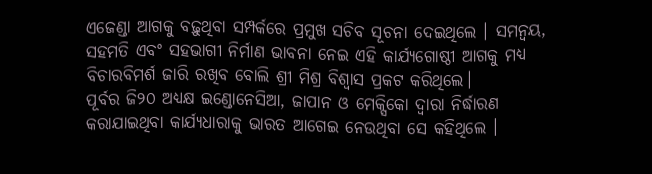ଏଜେଣ୍ଡା ଆଗକୁ ବଢ଼ୁଥିବା ସମ୍ପର୍କରେ ପ୍ରମୁଖ ସଚିବ ସୂଚନା ଦେଇଥିଲେ । ସମନ୍ୱୟ, ସହମତି ଏବଂ ସହଭାଗୀ ନିର୍ମାଣ ଭାବନା ନେଇ ଏହି କାର୍ଯ୍ୟଗୋଷ୍ଠୀ ଆଗକୁ ମଧ୍ୟ ବିଚାରବିମର୍ଶ ଜାରି ରଖିବ ବୋଲି ଶ୍ରୀ ମିଶ୍ର ବିଶ୍ୱାସ ପ୍ରକଟ କରିଥିଲେ।
ପୂର୍ବର ଜି୨୦ ଅଧ୍ୟକ୍ଷ ଇଣ୍ଡୋନେସିଆ, ଜାପାନ ଓ ମେକ୍ସିକୋ ଦ୍ୱାରା ନିର୍ଦ୍ଧାରଣ କରାଯାଇଥିବା କାର୍ଯ୍ୟଧାରାକୁ ଭାରତ ଆଗେଇ ନେଉଥିବା ସେ କହିଥିଲେ ।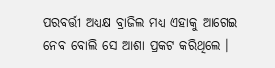ପରବର୍ତ୍ତୀ ଅଧ୍ୟକ୍ଷ ବ୍ରାଜିଲ ମଧ୍ୟ ଏହାକୁ ଆଗେଇ ନେବ ବୋଲି ସେ ଆଶା ପ୍ରକଟ କରିଥିଲେ ।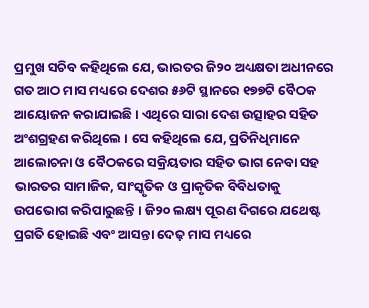ପ୍ରମୁଖ ସଚିବ କହିଥିଲେ ଯେ, ଭାରତର ଜି୨୦ ଅଧ୍ୟକ୍ଷତା ଅଧୀନରେ ଗତ ଆଠ ମାସ ମଧ୍ୟରେ ଦେଶର ୫୬ଟି ସ୍ଥାନରେ ୧୭୭ଟି ବୈଠକ ଆୟୋଜନ କରାଯାଇଛି । ଏଥିରେ ସାରା ଦେଶ ଉତ୍ସାହର ସହିତ ଅଂଶଗ୍ରହଣ କରିଥିଲେ । ସେ କହିଥିଲେ ଯେ, ପ୍ରତିନିଧିମାନେ ଆଲୋଚନା ଓ ବୈଠକରେ ସକ୍ରିୟତାର ସହିତ ଭାଗ ନେବା ସହ ଭାରତର ସାମାଜିକ, ସାଂସ୍କୃତିକ ଓ ପ୍ରାକୃତିକ ବିବିଧତାକୁ ଉପଭୋଗ କରିପାରୁଛନ୍ତି । ଜି୨୦ ଲକ୍ଷ୍ୟ ପୂରଣ ଦିଗରେ ଯଥେଷ୍ଟ ପ୍ରଗତି ହୋଇଛି ଏବଂ ଆସନ୍ତା ଦେଢ଼ ମାସ ମଧ୍ୟରେ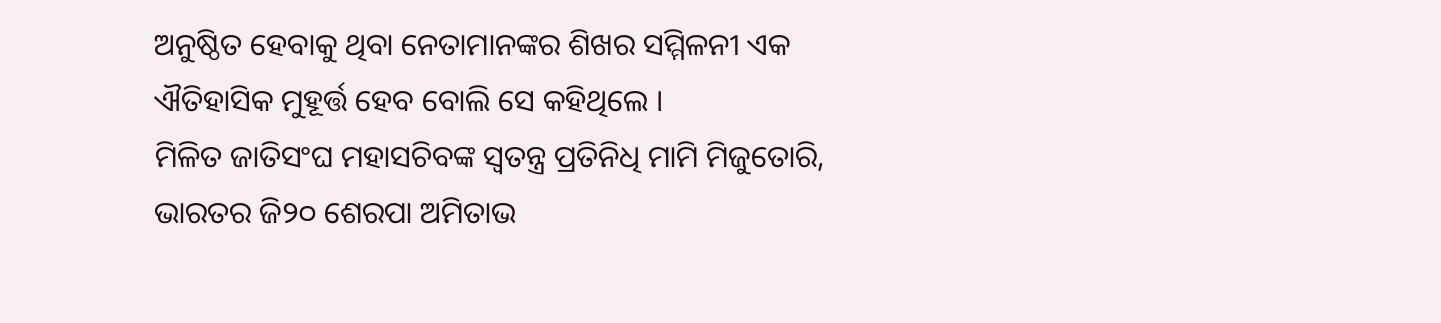ଅନୁଷ୍ଠିତ ହେବାକୁ ଥିବା ନେତାମାନଙ୍କର ଶିଖର ସମ୍ମିଳନୀ ଏକ ଐତିହାସିକ ମୁହୂର୍ତ୍ତ ହେବ ବୋଲି ସେ କହିଥିଲେ ।
ମିଳିତ ଜାତିସଂଘ ମହାସଚିବଙ୍କ ସ୍ୱତନ୍ତ୍ର ପ୍ରତିନିଧି ମାମି ମିଜୁତୋରି, ଭାରତର ଜି୨୦ ଶେରପା ଅମିତାଭ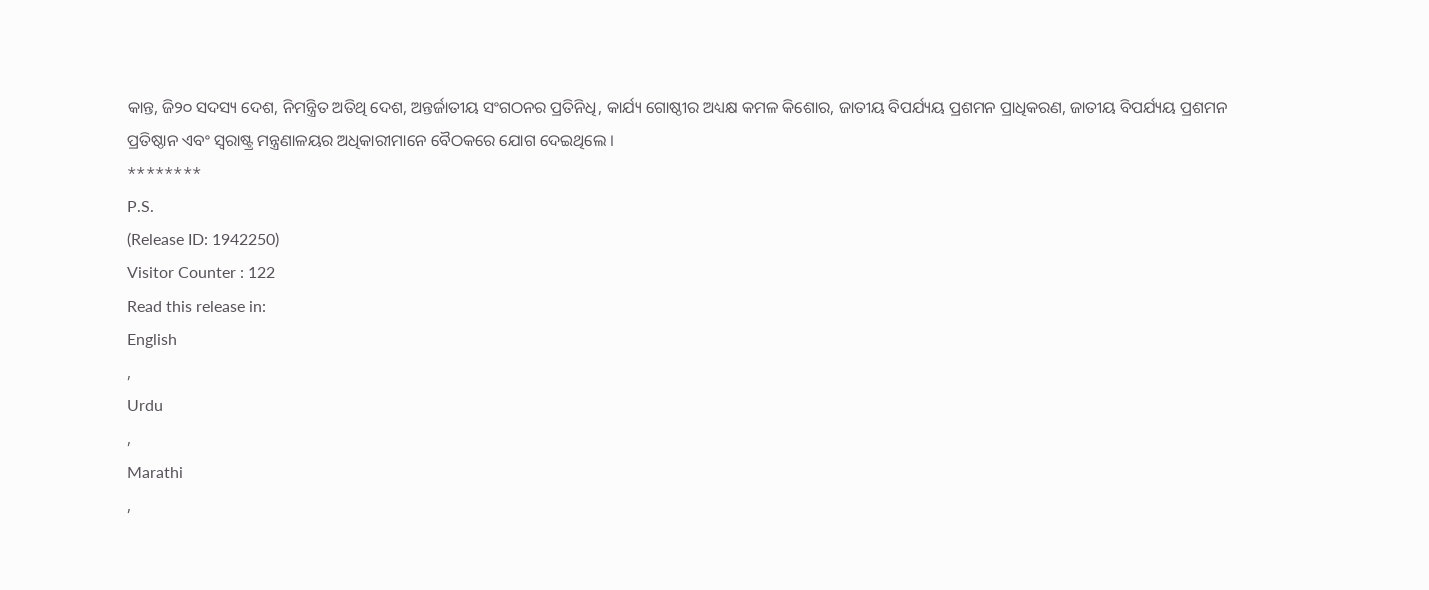କାନ୍ତ, ଜି୨୦ ସଦସ୍ୟ ଦେଶ, ନିମନ୍ତ୍ରିତ ଅତିଥି ଦେଶ, ଅନ୍ତର୍ଜାତୀୟ ସଂଗଠନର ପ୍ରତିନିଧି, କାର୍ଯ୍ୟ ଗୋଷ୍ଠୀର ଅଧ୍ୟକ୍ଷ କମଳ କିଶୋର, ଜାତୀୟ ବିପର୍ଯ୍ୟୟ ପ୍ରଶମନ ପ୍ରାଧିକରଣ, ଜାତୀୟ ବିପର୍ଯ୍ୟୟ ପ୍ରଶମନ ପ୍ରତିଷ୍ଠାନ ଏବଂ ସ୍ୱରାଷ୍ଟ୍ର ମନ୍ତ୍ରଣାଳୟର ଅଧିକାରୀମାନେ ବୈଠକରେ ଯୋଗ ଦେଇଥିଲେ ।
********
P.S.
(Release ID: 1942250)
Visitor Counter : 122
Read this release in:
English
,
Urdu
,
Marathi
,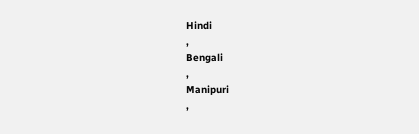Hindi
,
Bengali
,
Manipuri
,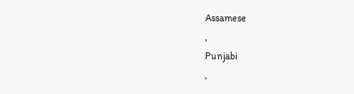Assamese
,
Punjabi
,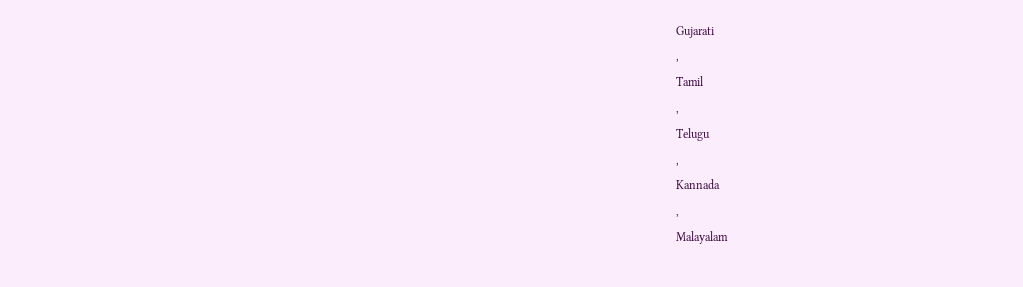Gujarati
,
Tamil
,
Telugu
,
Kannada
,
Malayalam